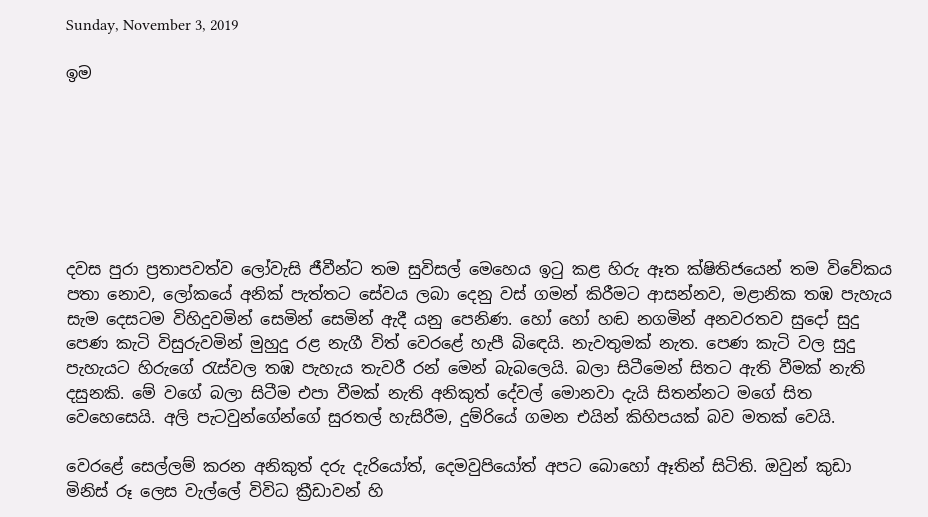Sunday, November 3, 2019

ඉම







දවස පුරා ප්‍රතාපවත්ව ලෝවැසි ජීවීන්ට තම සුවිසල් මෙහෙය ඉටු කළ හිරු ඈත ක්ෂිතිජයෙන් තම විවේකය පතා නොව, ලෝකයේ අනික් පැත්තට සේවය ලබා දෙනු වස් ගමන් කිරීමට ආසන්නව, මළානික තඹ පැහැය සැම දෙසටම විහිදුවමින් සෙමින් සෙමින් ඇදී යනු පෙනිණ. හෝ හෝ හඬ නගමින් අනවරතව සුදෝ සුදු පෙණ කැටි විසුරුවමින් මුහුදු රළ නැගී විත් වෙරළේ හැපී බිඳෙයි. නැවතුමක් නැත. පෙණ කැටි වල සුදු පැහැයට හිරුගේ රැස්වල තඹ පැහැය තැවරී රන් මෙන් බැබලෙයි. බලා සිටීමෙන් සිතට ඇති වීමක් නැති දසුනකි. මේ වගේ බලා සිටීම එපා වීමක් නැති අනිකුත් දේවල් මොනවා දැයි සිතන්නට මගේ සිත වෙහෙසෙයි. අලි පැටවුන්ගේන්ගේ සුරතල් හැසිරීම, දුම්රියේ ගමන එයින් කිහිපයක් බව මතක් වෙයි.

වෙරළේ සෙල්ලම් කරන අනිකුත් දරු දැරියෝත්, දෙමවුපියෝත් අපට බොහෝ ඈතින් සිටිති. ඔවුන් කුඩා මිනිස් රූ ලෙස වැල්ලේ විවිධ ක්‍රීඩාවන් හි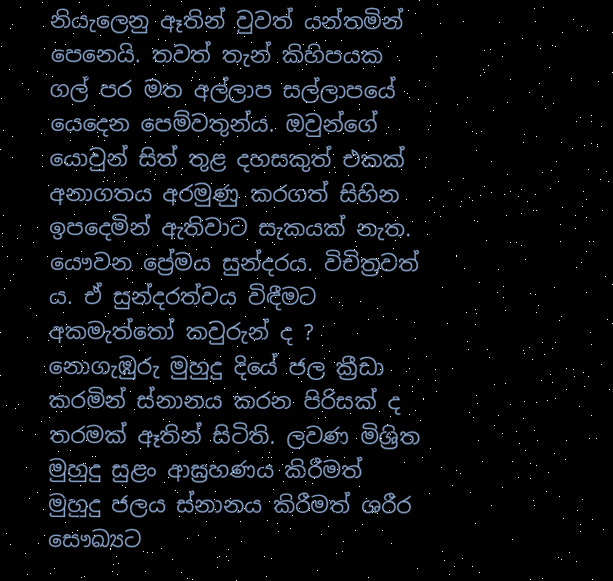නියැලෙනු ඈතින් වුවත් යන්තමින් පෙනෙයි. තවත් තැන් කිහිපයක ගල් පර මත අල්ලාප සල්ලාපයේ යෙදෙන පෙම්වතුන්ය. ඔවුන්ගේ යොවුන් සිත් තුළ දහසකුත් එකක් අනාගතය අරමුණු කරගත් සිහින ඉපදෙමින් ඇතිවාට සැකයක් නැත. යෞවන ප්‍රේමය සුන්දරය. විචිත්‍රවත් ය. ඒ සුන්දරත්වය විඳීමට අකමැත්තෝ කවුරුන් ද ? නොගැඹුරු මුහුදු දියේ ජල ක්‍රීඩා කරමින් ස්නානය කරන පිරිසක් ද තරමක් ඈතින් සිටිති. ලවණ මිශ්‍රිත මුහුදු සුළං ආඝ්‍රහණය කිරීමත් මුහුදු ජලය ස්නානය කිරීමත් ශරීර සෞඛ්‍යට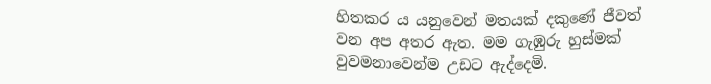හිතකර ය යනුවෙන් මතයක් දකුණේ ජීවත් වන අප අතර ඇත. මම ගැඹුරු හුස්මක් වුවමනාවෙන්ම උඩට ඇද්දෙමි.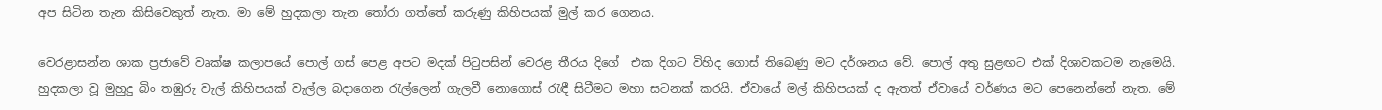අප සිටින තැන කිසිවෙකුත් නැත. මා මේ හුදකලා තැන තෝරා ගත්තේ කරුණු කිහිපයක් මුල් කර ගෙනය.

වෙරළාසන්න ශාක ප්‍රජාවේ වෘක්ෂ කලාපයේ පොල් ගස් පෙළ අපට මදක් පිටුපසින් වෙරළ තීරය දිගේ  එක දිගට විහිද ගොස් තිබෙණු මට දර්ශනය වේ. පොල් අතු සුළඟට එක් දිශාවකටම නැමෙයි. හුදකලා වූ මුහුදු බිං තඹුරු වැල් කිහිපයක් වැල්ල බදාගෙන රැල්ලෙන් ගැලවී නොගොස් රැඳී සිටීමට මහා සටනක් කරයි. ඒවායේ මල් කිහිපයක් ද ඇතත් ඒවායේ වර්ණය මට පෙනෙන්නේ නැත. මේ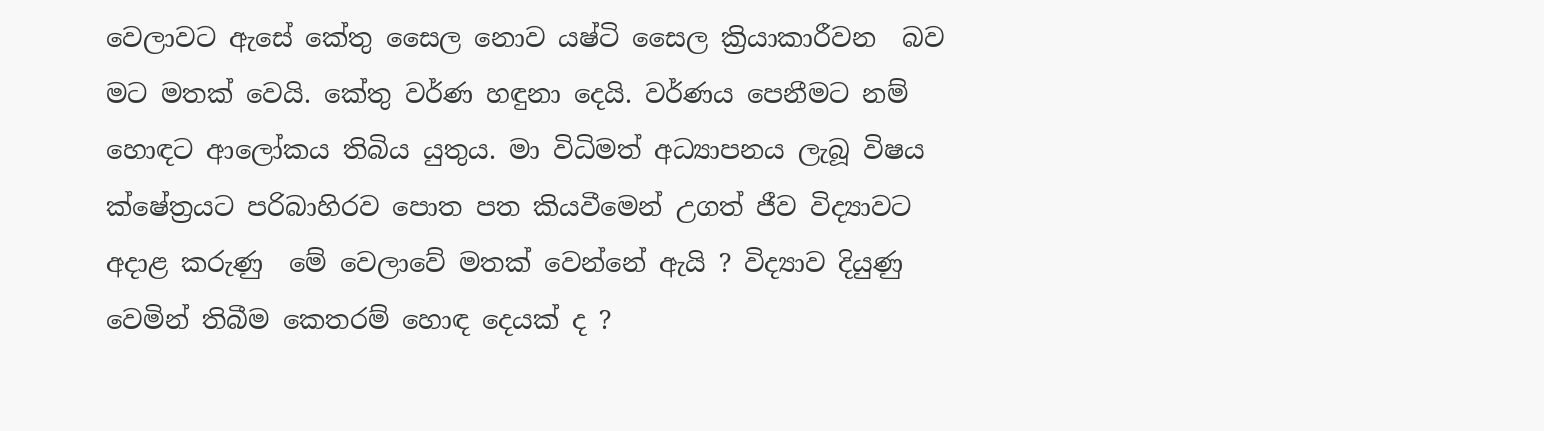වෙලාවට ඇසේ කේතු සෛල නොව යෂ්ටි සෛල ක්‍රියාකාරීවන  බව මට මතක් වෙයි. කේතු වර්ණ හඳුනා දෙයි. වර්ණය පෙනීමට නම් හොඳට ආලෝකය තිබිය යුතුය. මා විධිමත් අධ්‍යාපනය ලැබූ විෂය ක්ෂේත්‍රයට පරිබාහිරව පොත පත කියවීමෙන් උගත් ජීව විද්‍යාවට අදාළ කරුණු  මේ වෙලාවේ මතක් වෙන්නේ ඇයි ? විද්‍යාව දියුණු වෙමින් තිබීම කෙතරම් හොඳ දෙයක් ද ?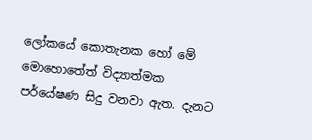ලෝකයේ කොතැනක හෝ මේ මොහොතේත් විද්‍යාත්මක පර්යේෂණ සිදු වනවා ඇත. දැනට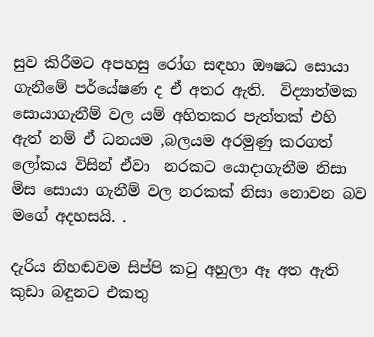සුව කිරීමට අපහසු රෝග සඳහා ඖෂධ සොයා ගැනීමේ පර්යේෂණ ද ඒ අතර ඇති.  විද්‍යාත්මක සොයාගැනීම් වල යම් අහිතකර පැත්තක් එහි ඇත් නම් ඒ ධනයම ,බලයම අරමුණු කරගත් ලෝකය විසින් ඒවා  නරකට යොදාගැනීම නිසා මිස සොයා ගැනීම් වල නරකක් නිසා නොවන බව මගේ අදහසයි. .

දැරිය නිහඬවම සිප්පි කටු අහුලා ඈ අත ඇති කුඩා බඳුනට එකතු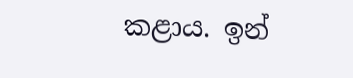කළාය. ඉන්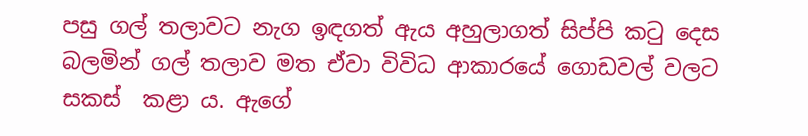පසු ගල් තලාවට නැග ඉඳගත් ඇය අහුලාගත් සිප්පි කටු දෙස බලමින් ගල් තලාව මත ඒවා විවිධ ආකාරයේ ගොඩවල් වලට  සකස්  කළා ය. ඇගේ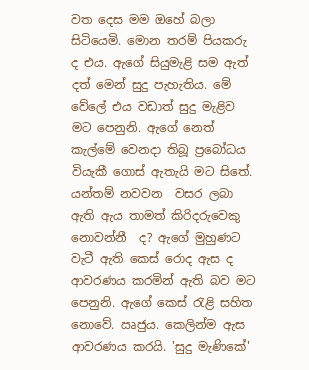වත දෙස මම ඔහේ බලා සිටියෙමි. මොන තරම් පියකරු ද එය. ඇගේ සියුමැළි සම ඇත් දත් මෙන් සුදු පැහැතිය. මේ වේලේ එය වඩාත් සුදු මැළිව මට පෙනුනි. ඇගේ නෙත් කැල්මේ වෙනදා තිබූ ප්‍රබෝධය වියැකී ගොස් ඇතැයි මට සිතේ. යන්තම් නවවන  වසර ලබා ඇති ඇය තාමත් කිරිදරුවෙකු නොවන්නී  ද? ඇගේ මුහුණට වැටී ඇති කෙස් රොද ඇස ද ආවරණය කරමින් ඇති බව මට පෙනුනි. ඇගේ කෙස් රැළි සහිත නොවේ. ඍජුය. කෙලින්ම ඇස ආවරණය කරයි. 'සුදු මැණිකේ'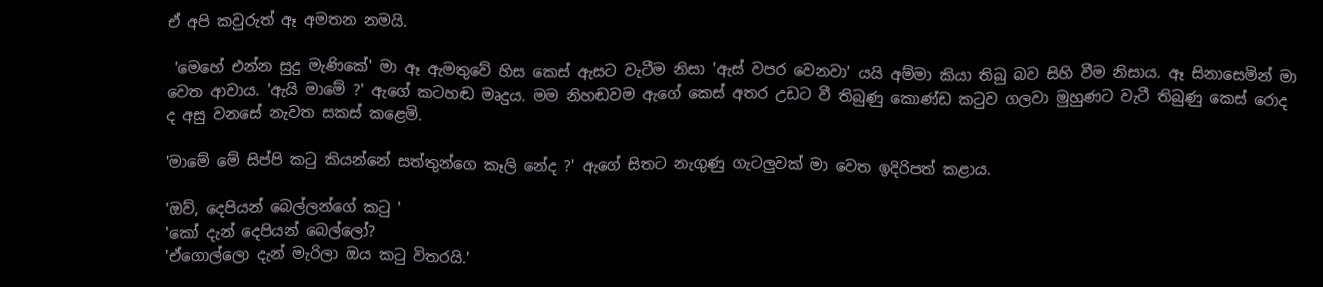ඒ අපි කවුරුත් ඈ අමතන නමයි.

 'මෙහේ එන්න සුදු මැණිකේ' මා ඈ ඇමතුවේ හිස කෙස් ඇසට වැටීම නිසා 'ඇස් වපර වෙනවා' යයි අම්මා කියා තිබු බව සිහි වීම නිසාය. ඈ සිනාසෙමින් මා වෙත ආවාය. 'ඇයි මාමේ ?' ඇගේ කටහඬ මෘදුය. මම නිහඬවම ඇගේ කෙස් අතර උඩට වී තිබුණු කොණ්ඩ කටුව ගලවා මුහුණට වැටී තිබුණු කෙස් රොද ද අසු වනසේ නැවත සකස් කළෙමි.

'මාමේ මේ සිප්පි කටු කියන්නේ සත්තුන්ගෙ කෑලි නේද ?' ඇගේ සිතට නැගුණු ගැටලුවක් මා වෙත ඉදිරිපත් කළාය.

'ඔව්, දෙපියන් බෙල්ලන්ගේ කටු '
'කෝ දැන් දෙපියන් බෙල්ලෝ?
'ඒගොල්ලො දැන් මැරිලා ඔය කටු විතරයි.'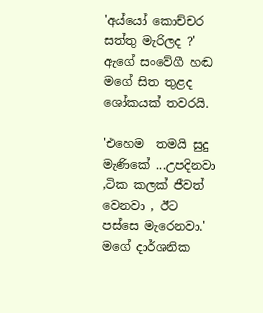'අය්යෝ කොච්චර සත්තු මැරිලද ?' ඇගේ සංවේගී හඬ මගේ සිත තුළද ශෝකයක් තවරයි.

'එහෙම  තමයි සුදු මැණිකේ ...උපදිනවා ,ටික කලක් ජීවත් වෙනවා , ඊට පස්සෙ මැරෙනවා.' මගේ දාර්ශනික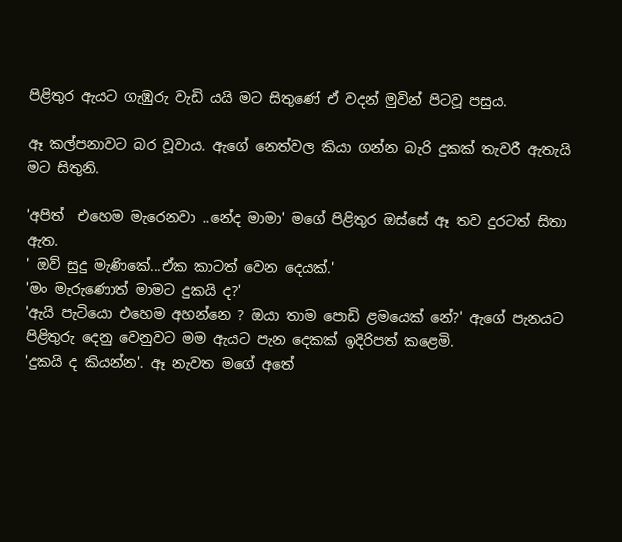පිළිතුර ඇයට ගැඹුරු වැඩි යයි මට සිතුණේ ඒ වදන් මුවින් පිටවූ පසුය.

ඈ කල්පනාවට බර වූවාය. ඇගේ නෙත්වල කියා ගන්න බැරි දුකක් තැවරී ඇතැයි මට සිතුනි.

'අපිත්  එහෙම මැරෙනවා ..නේද මාමා' මගේ පිළිතුර ඔස්සේ ඈ තව දුරටත් සිතා ඇත.
' ඔව් සුදු මැණිකේ...ඒක කාටත් වෙන දෙයක්.'
'මං මැරුණොත් මාමට දුකයි ද?'
'ඇයි පැටියො එහෙම අහන්නෙ ? ඔයා තාම පොඩි ළමයෙක් නේ?' ඇගේ පැනයට පිළිතුරු දෙනු වෙනුවට මම ඇයට පැන දෙකක් ඉදිරිපත් කළෙමි.
'දුකයි ද කියන්න'. ඈ නැවත මගේ අතේ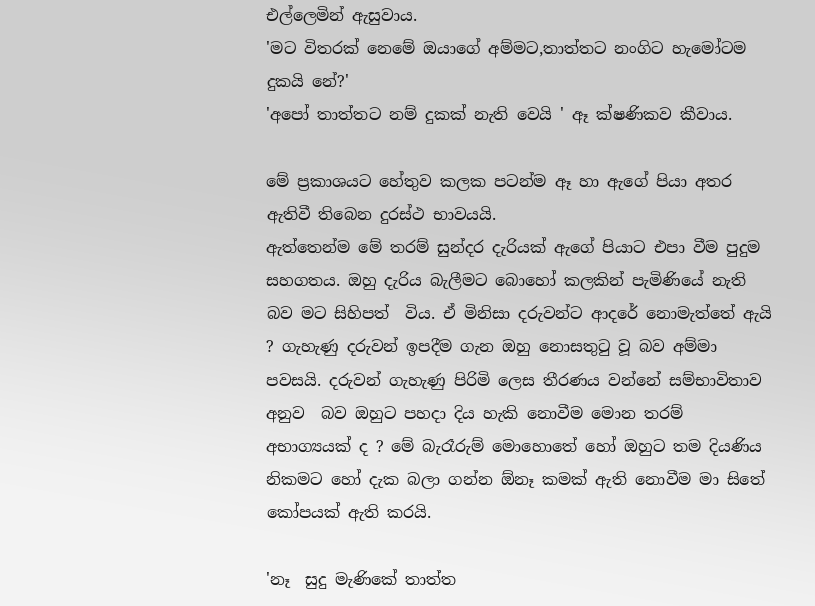එල්ලෙමින් ඇසුවාය.
'මට විතරක් නෙමේ ඔයාගේ අම්මට,තාත්තට නංගිට හැමෝටම දුකයි නේ?'
'අපෝ තාත්තට නම් දුකක් නැති වෙයි ' ඈ ක්ෂණිකව කීවාය.

මේ ප්‍රකාශයට හේතුව කලක පටන්ම ඈ හා ඇගේ පියා අතර ඇතිවී තිබෙන දුරස්ථ භාවයයි.
ඇත්තෙන්ම මේ තරම් සුන්දර දැරියක් ඇගේ පියාට එපා වීම පුදුම සහගතය. ඔහු දැරිය බැලීමට බොහෝ කලකින් පැමිණියේ නැති බව මට සිහිපත්  විය. ඒ මිනිසා දරුවන්ට ආදරේ නොමැත්තේ ඇයි ? ගැහැණු දරුවන් ඉපදීම ගැන ඔහු නොසතුටු වූ බව අම්මා පවසයි. දරුවන් ගැහැණු පිරිමි ලෙස තීරණය වන්නේ සම්භාවිතාව අනුව  බව ඔහුට පහදා දිය හැකි නොවීම මොන තරම් අභාග්‍යයක් ද ? මේ බැරෑරුම් මොහොතේ හෝ ඔහුට තම දියණිය නිකමට හෝ දැක බලා ගන්න ඕනෑ කමක් ඇති නොවීම මා සිතේ කෝපයක් ඇති කරයි.

'නෑ  සුදු මැණිකේ තාත්ත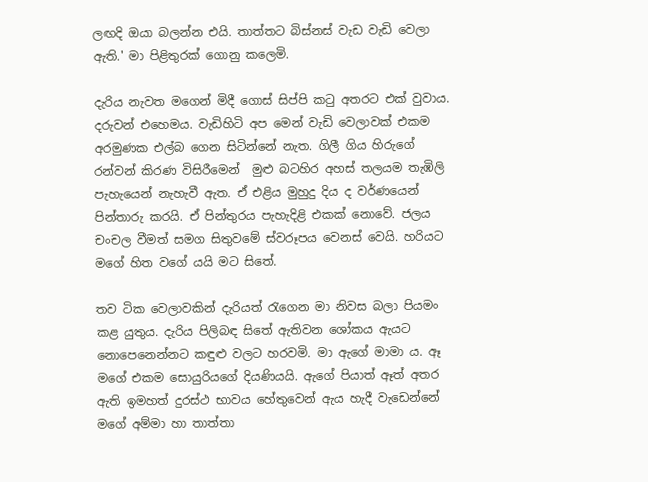ලඟදි ඔයා බලන්න එයි. තාත්තට බිස්නස් වැඩ වැඩි වෙලා ඇති.' මා පිළිතුරක් ගොනු කලෙමි.

දැරිය නැවත මගෙන් මිදී ගොස් සිප්පි කටු අතරට එක් වුවාය. දරුවන් එහෙමය. වැඩිහිටි අප මෙන් වැඩි වෙලාවක් එකම අරමුණක එල්බ ගෙන සිටින්නේ නැත. ගිලී ගිය හිරුගේ රන්වන් කිරණ විසිරීමෙන්  මුළු බටහිර අහස් තලයම තැඹිලි පැහැයෙන් නැහැවී ඇත. ඒ එළිය මුහුදු දිය ද වර්ණයෙන් පින්තාරු කරයි. ඒ පින්තුරය පැහැදිළි එකක් නොවේ. ජලය චංචල වීමත් සමග සිතුවමේ ස්වරූපය වෙනස් වෙයි. හරියට මගේ හිත වගේ යයි මට සිතේ.

තව ටික වෙලාවකින් දැරියත් රැගෙන මා නිවස බලා පියමං කළ යුතුය. දැරිය පිලිබඳ සිතේ ඇතිවන ශෝකය ඇයට නොපෙනෙන්නට කඳුළු වලට හරවමි. මා ඇගේ මාමා ය. ඈ  මගේ එකම සොයුරියගේ දියණියයි. ඇගේ පියාත් ඈත් අතර ඇති ඉමහත් දුරස්ථ භාවය හේතුවෙන් ඇය හැදී වැඩෙන්නේ මගේ අම්මා හා තාත්තා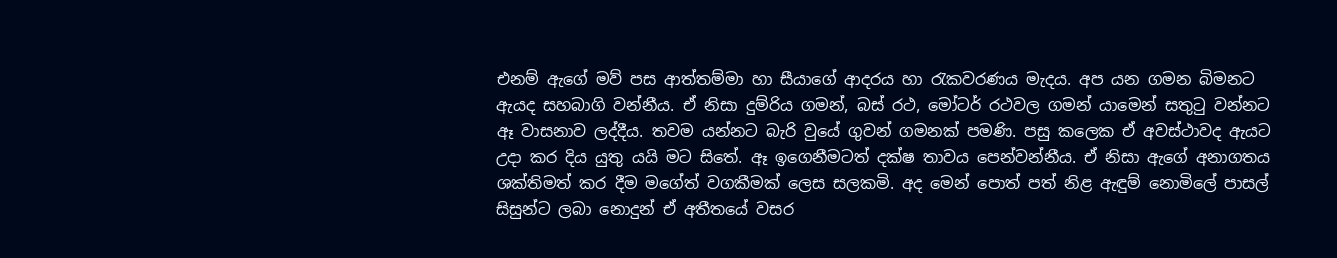එනම් ඇගේ මව් පස ආත්තම්මා හා සීයාගේ ආදරය හා රැකවරණය මැදය. අප යන ගමන බිමනට ඇයද සහබාගි වන්නීය. ඒ නිසා දුම්රිය ගමන්, බස් රථ, මෝටර් රථවල ගමන් යාමෙන් සතුටු වන්නට ඈ වාසනාව ලද්දීය. තවම යන්නට බැරි වුයේ ගුවන් ගමනක් පමණි. පසු කලෙක ඒ අවස්ථාවද ඇයට උදා කර දිය යුතු යයි මට සිතේ. ඈ ඉගෙනීමටත් දක්ෂ තාවය පෙන්වන්නීය. ඒ නිසා ඇගේ අනාගතය ශක්තිමත් කර දීම මගේත් වගකීමක් ලෙස සලකමි. අද මෙන් පොත් පත් නිළ ඇඳුම් නොමිලේ පාසල් සිසුන්ට ලබා නොදුන් ඒ අතීතයේ වසර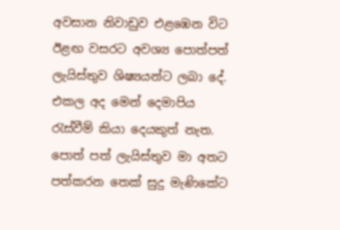අවසාන නිවාඩුව එළඹෙන විට ඊළඟ වසරට අවශ්‍ය පොත්පත් ලැයිස්තුව ශිෂ්‍යයන්ට ලබා දේ. එකල අද මෙන් දෙමාපිය රැස්වීම් කියා දෙයකුත් නැත. පොත් පත් ලැයිස්තුව මා අතට පත්කරන තෙක් සුදු මැණිකේට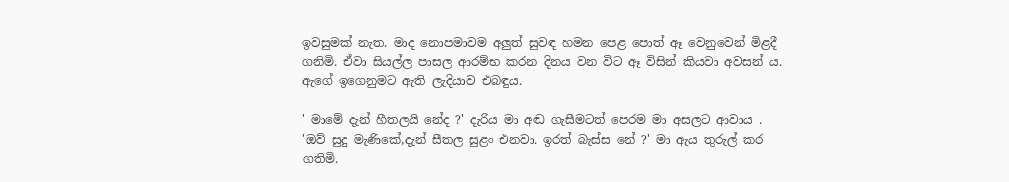ඉවසුමක් නැත. මාද නොපමාවම අලුත් සුවඳ හමන පෙළ පොත් ඈ වෙනුවෙන් මිළදී ගනිමි. ඒවා සියල්ල පාසල ආරම්භ කරන දිනය වන විට ඈ විසින් කියවා අවසන් ය. ඇගේ ඉගෙනුමට ඇති ලැදියාව එබඳුය.

' මාමේ දැන් හීතලයි නේද ?' දැරිය මා අඬ ගැසීමටත් පෙරම මා අසලට ආවාය .
'ඔව් සුදු මැණිකේ,දැන් සීතල සුළං එනවා. ඉරත් බැස්ස නේ ?' මා ඇය තුරුල් කර ගතිමි.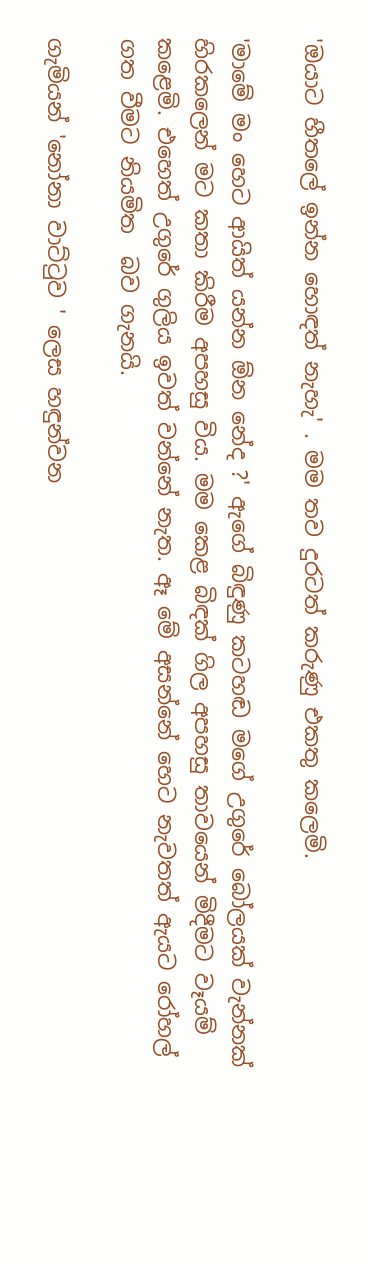'ඔයාට හීතලේ ඉන්න හොඳත් නැහැ' . මම තව දුරටත් කරුණු එකතු කලෙමි.

'මාමේ මං හෙට ආයිත් යන්න ඕන නේද ?' ඇගේ බිඳුණු කටහඬ මගේ උගුරේ බෝලයක් වැන්නක් හිරකලෙන් මට කතා කිරීම අපහසු විය. මම කෙළ බිඳක් ගිල අපහසු තාවයෙන් මිදීමට වෑයම් කළෙමි. එහෙත් උගුරේ ගුලිය ඉවත් වන්නේ නැත. ඈ මේ අසන්නේ හෙට නැවතත් ඇයට රෝහල් ගත වීමට නියමිත  බව ගැනයි.

ගැමියන් 'නෝනා වාට්ටුව ' ලෙස හඳුන්වන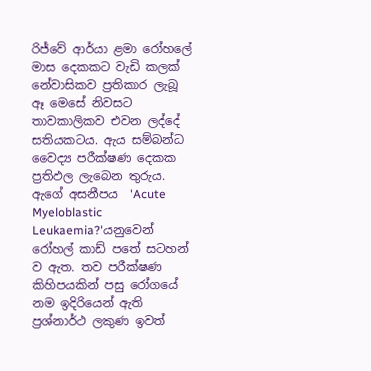රිජ්වේ ආර්යා ළමා රෝහලේ මාස දෙකකට වැඩි කලක් නේවාසිකව ප්‍රතිකාර ලැබූ  ඈ මෙසේ නිවසට තාවකාලිකව එවන ලද්දේ  සතියකටය. ඇය සම්බන්ධ වෛද්‍ය පරීක්ෂණ දෙකක ප්‍රතිඵල ලැබෙන තුරුය. ඇගේ අසනීපය  'Acute Myeloblastic Leukaemia?'යනුවෙන් රෝහල් කාඩ් පතේ සටහන් ව ඇත. තව පරීක්ෂණ කිහිපයකින් පසු රෝගයේ නම ඉදිරියෙන් ඇති ප්‍රශ්නාර්ථ ලකුණ ඉවත්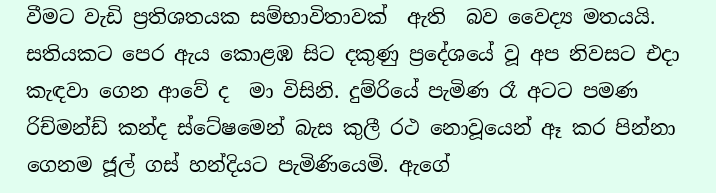වීමට වැඩි ප්‍රතිශතයක සම්භාවිතාවක්  ඇති  බව වෛද්‍ය මතයයි. සතියකට පෙර ඇය කොළඹ සිට දකුණු ප්‍රදේශයේ වූ අප නිවසට එදා කැඳවා ගෙන ආවේ ද  මා විසිනි. දුම්රියේ පැමිණ රෑ අටට පමණ රිච්මන්ඩ් කන්ද ස්ටේෂමෙන් බැස කුලී රථ නොවූයෙන් ඈ කර පින්නා ගෙනම ජූල් ගස් හන්දියට පැමිණියෙමි. ඇගේ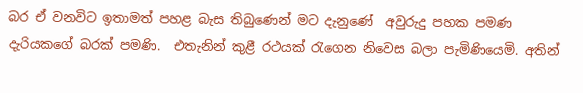බර ඒ වනවිට ඉතාමත් පහළ බැස තිබුණෙන් මට දැනුණේ  අවුරුදු පහක පමණ දැරියකගේ බරක් පමණි.  එතැනින් කුළී රථයක් රැගෙන නිවෙස බලා පැමිණියෙමි. අතින්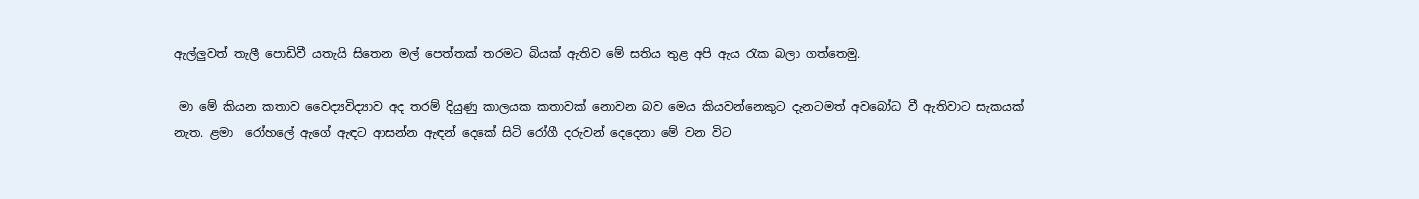ඇල්ලුවත් තැලී පොඩිවී යතැයි සිතෙන මල් පෙත්තක් තරමට බියක් ඇතිව මේ සතිය තුළ අපි ඇය රැක බලා ගත්තෙමු.

 මා මේ කියන කතාව වෛද්‍යවිද්‍යාව අද තරම් දියුණු කාලයක කතාවක් නොවන බව මෙය කියවන්නෙකුට දැනටමත් අවබෝධ වී ඇතිවාට සැකයක් නැත. ළමා  රෝහලේ ඇගේ ඇඳට ආසන්න ඇඳන් දෙකේ සිටි රෝගී දරුවන් දෙදෙනා මේ වන විට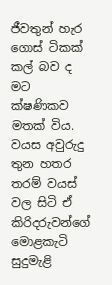ජීවතුන් හැර ගොස් ටිකක් කල් බව ද මට ක්ෂණිකව මතක් විය. වයස අවුරුදු තුන හතර තරම් වයස් වල සිටි ඒ කිරිදරුවන්ගේ මොළකැටි සුදුමැළි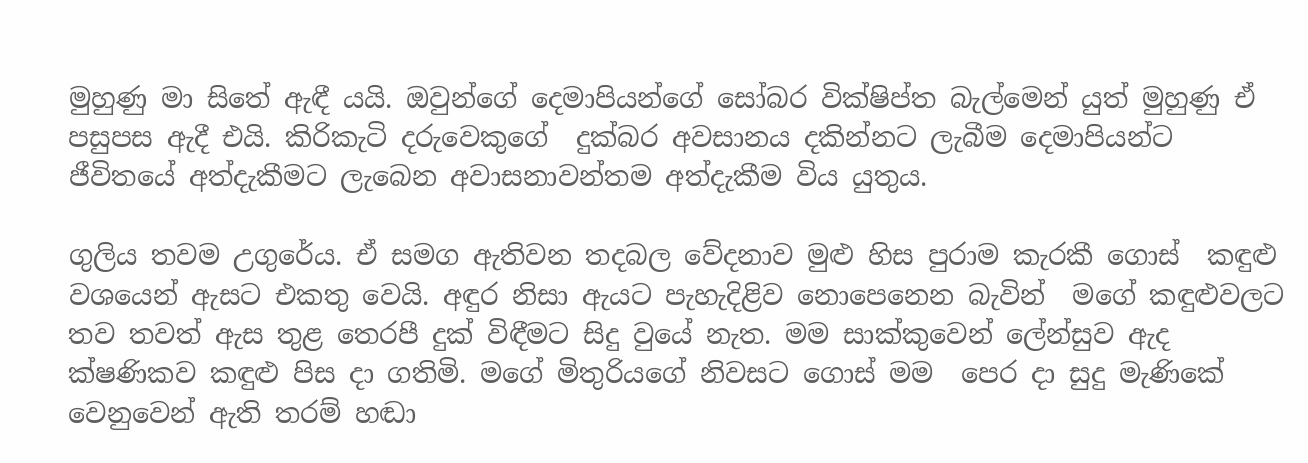මුහුණු මා සිතේ ඇඳී යයි. ඔවුන්ගේ දෙමාපියන්ගේ සෝබර වික්ෂිප්ත බැල්මෙන් යුත් මුහුණු ඒ පසුපස ඇදී එයි. කිරිකැටි දරුවෙකුගේ  දුක්බර අවසානය දකින්නට ලැබීම දෙමාපියන්ට  ජීවිතයේ අත්දැකීමට ලැබෙන අවාසනාවන්තම අත්දැකීම විය යුතුය.

ගුලිය තවම උගුරේය. ඒ සමග ඇතිවන තදබල වේදනාව මුළු හිස පුරාම කැරකී ගොස්  කඳුළු වශයෙන් ඇසට එකතු වෙයි. අඳුර නිසා ඇයට පැහැදිළිව නොපෙනෙන බැවින්  මගේ කඳුළුවලට තව තවත් ඇස තුළ තෙරපී දුක් විඳීමට සිදු වුයේ නැත. මම සාක්කුවෙන් ලේන්සුව ඇද ක්ෂණිකව කඳුළු පිස දා ගතිමි. මගේ මිතුරියගේ නිවසට ගොස් මම  පෙර දා සුදු මැණිකේ වෙනුවෙන් ඇති තරම් හඬා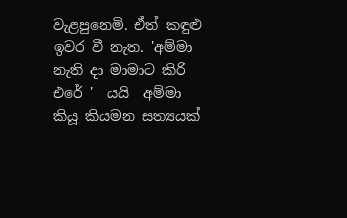වැළපුනෙමි. ඒත් කඳුළු ඉවර වී නැත. 'අම්මා නැති දා මාමාට කිරි එරේ '  යයි  අම්මා කියූ කියමන සත්‍යයක්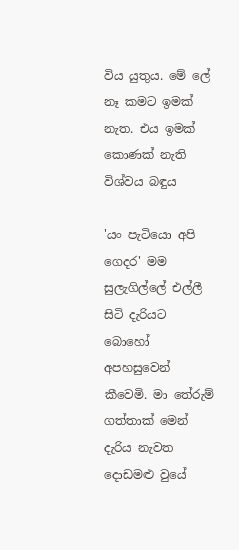විය යුතුය. මේ ලේ නෑ කමට ඉමක් නැත. එය ඉමක් කොණක් නැති විශ්වය බඳුය

'යං පැටියො අපි ගෙදර' මම සුලැගිල්ලේ එල්ලී සිටි දැරියට බොහෝ අපහසුවෙන් කීවෙමි. මා තේරුම් ගත්තාක් මෙන් දැරිය නැවත දොඩමළු වුයේ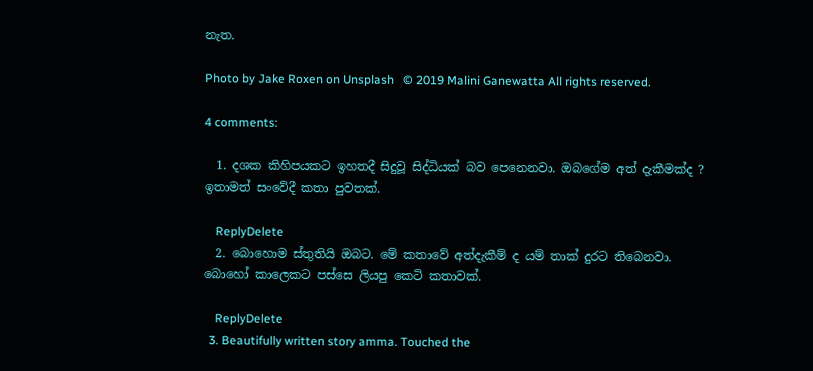නැත.

Photo by Jake Roxen on Unsplash   © 2019 Malini Ganewatta All rights reserved.

4 comments:

  1. දශක කිහිපයකට ඉහතදී සිදුවූ සිද්ධියක් බව පෙනෙනවා. ඔබගේම අත් දැකීමක්ද ? ඉතාමත් සංවේදී කතා පුවතක්.

    ReplyDelete
  2. බොහොම ස්තුතියි ඔබට. මේ කතාවේ අත්දැකීම් ද යම් තාක් දුරට තිබෙනවා. බොහෝ කාලෙකට පස්සෙ ලියපු කෙටි කතාවක්.

    ReplyDelete
  3. Beautifully written story amma. Touched the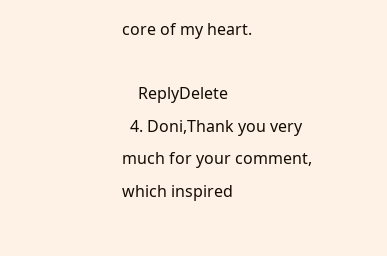core of my heart.

    ReplyDelete
  4. Doni,Thank you very much for your comment, which inspired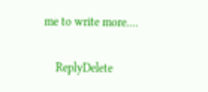me to write more....

    ReplyDelete